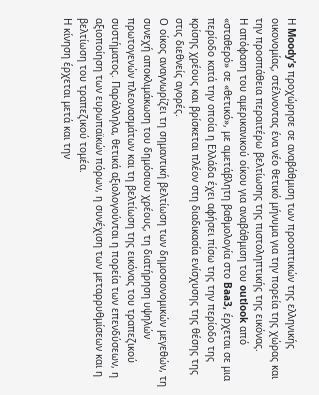Η Moody’s προχώρησε σε αναβάθμιση των προοπτικών της ελληνικής οικονομίας, στέλνοντας ένα νέο θετικό μήνυμα για την πορεία της χώρας και την προσπάθεια περαιτέρω βελτίωσης της πιστοληπτικής της εικόνας.
Η απόφαση του αμερικανικού οίκου για αναβάθμιση του outlook από «σταθερό» σε «θετικό», με αμετάβλητη βαθμολογία στο Baa3, έρχεται σε μια περίοδο κατά την οποία η Ελλάδα έχει αφήσει πίσω της την περίοδο της κρίσης χρέους και βρίσκεται πλέον στη διαδικασία ενίσχυσης της θέσης της στις διεθνείς αγορές.
Ο οίκος αναγνωρίζει τη σημαντική βελτίωση των δημοσιονομικών μεγεθών, τη συνεχή αποκλιμάκωση του δημόσιου χρέους, τη διατήρηση υψηλών πρωτογενών πλεονασμάτων και τη βελτίωση της εικόνας του τραπεζικού συστήματος. Παράλληλα, θετικά αξιολογούνται η πορεία των επενδύσεων, η αξιοποίηση των ευρωπαϊκών πόρων, η συνέχιση των μεταρρυθμίσεων και η βελτίωση του τραπεζικού τομέα.
Η κίνηση έρχεται μετά και την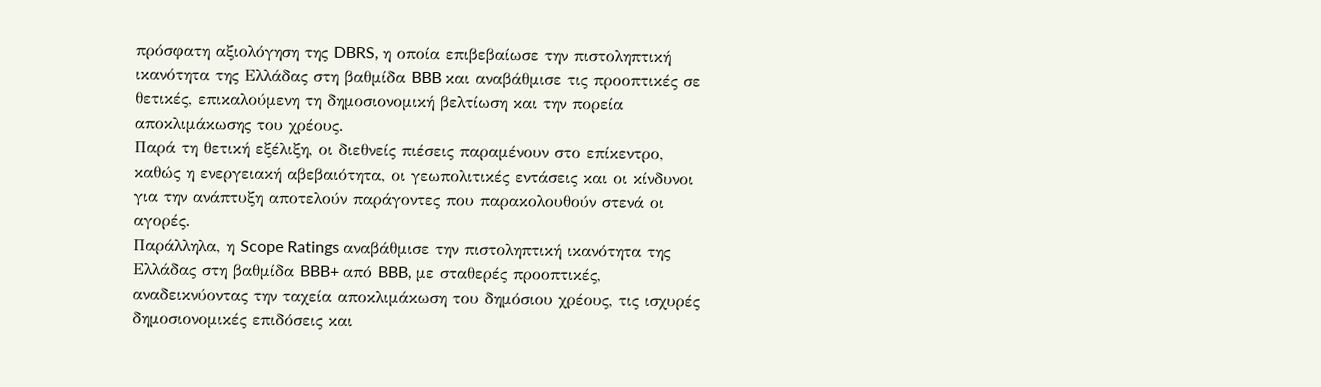πρόσφατη αξιολόγηση της DBRS, η οποία επιβεβαίωσε την πιστοληπτική ικανότητα της Ελλάδας στη βαθμίδα BBB και αναβάθμισε τις προοπτικές σε θετικές, επικαλούμενη τη δημοσιονομική βελτίωση και την πορεία αποκλιμάκωσης του χρέους.
Παρά τη θετική εξέλιξη, οι διεθνείς πιέσεις παραμένουν στο επίκεντρο, καθώς η ενεργειακή αβεβαιότητα, οι γεωπολιτικές εντάσεις και οι κίνδυνοι για την ανάπτυξη αποτελούν παράγοντες που παρακολουθούν στενά οι αγορές.
Παράλληλα, η Scope Ratings αναβάθμισε την πιστοληπτική ικανότητα της Ελλάδας στη βαθμίδα BBB+ από BBB, με σταθερές προοπτικές, αναδεικνύοντας την ταχεία αποκλιμάκωση του δημόσιου χρέους, τις ισχυρές δημοσιονομικές επιδόσεις και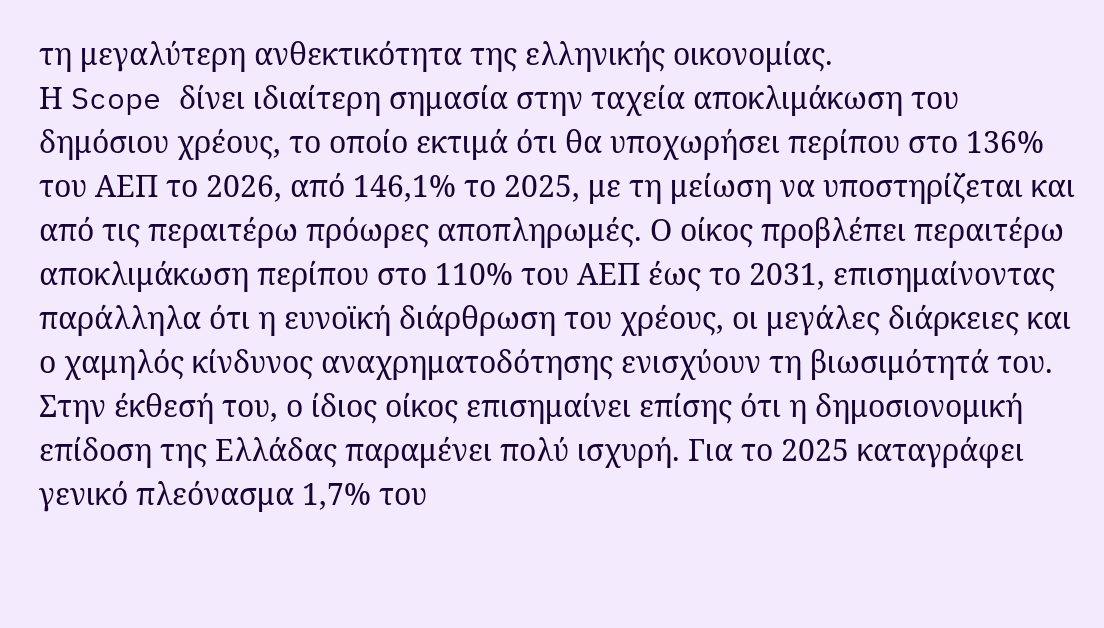τη μεγαλύτερη ανθεκτικότητα της ελληνικής οικονομίας.
Η Scope δίνει ιδιαίτερη σημασία στην ταχεία αποκλιμάκωση του δημόσιου χρέους, το οποίο εκτιμά ότι θα υποχωρήσει περίπου στο 136% του ΑΕΠ το 2026, από 146,1% το 2025, με τη μείωση να υποστηρίζεται και από τις περαιτέρω πρόωρες αποπληρωμές. Ο οίκος προβλέπει περαιτέρω αποκλιμάκωση περίπου στο 110% του ΑΕΠ έως το 2031, επισημαίνοντας παράλληλα ότι η ευνοϊκή διάρθρωση του χρέους, οι μεγάλες διάρκειες και ο χαμηλός κίνδυνος αναχρηματοδότησης ενισχύουν τη βιωσιμότητά του.
Στην έκθεσή του, ο ίδιος οίκος επισημαίνει επίσης ότι η δημοσιονομική επίδοση της Ελλάδας παραμένει πολύ ισχυρή. Για το 2025 καταγράφει γενικό πλεόνασμα 1,7% του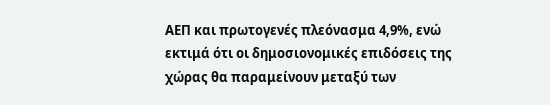ΑΕΠ και πρωτογενές πλεόνασμα 4,9%, ενώ εκτιμά ότι οι δημοσιονομικές επιδόσεις της χώρας θα παραμείνουν μεταξύ των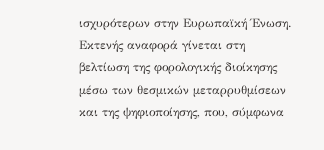ισχυρότερων στην Ευρωπαϊκή Ένωση.
Εκτενής αναφορά γίνεται στη βελτίωση της φορολογικής διοίκησης μέσω των θεσμικών μεταρρυθμίσεων και της ψηφιοποίησης, που, σύμφωνα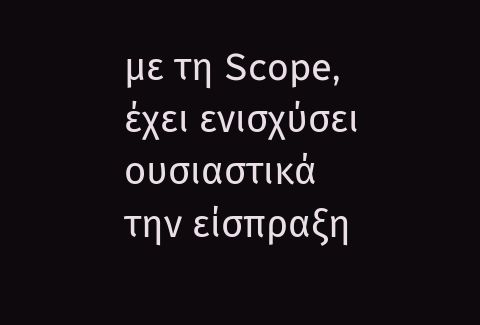με τη Scope, έχει ενισχύσει ουσιαστικά την είσπραξη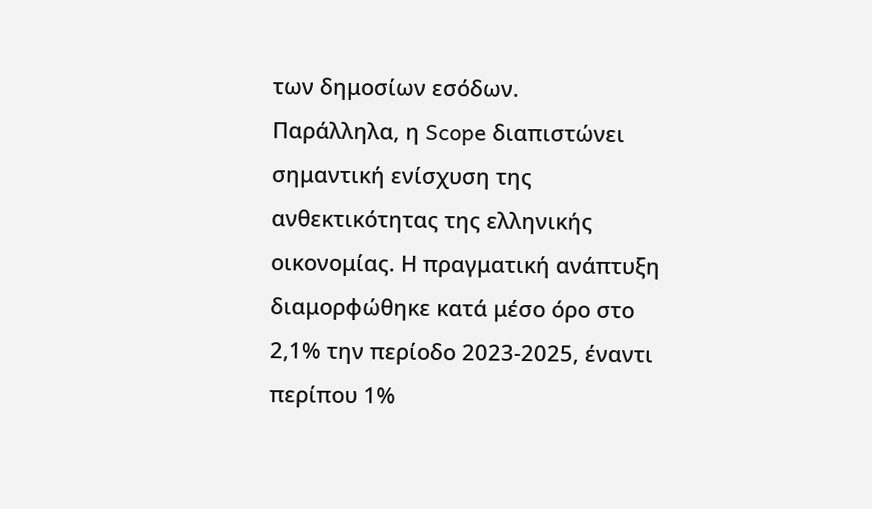των δημοσίων εσόδων.
Παράλληλα, η Scope διαπιστώνει σημαντική ενίσχυση της ανθεκτικότητας της ελληνικής οικονομίας. Η πραγματική ανάπτυξη διαμορφώθηκε κατά μέσο όρο στο 2,1% την περίοδο 2023-2025, έναντι περίπου 1%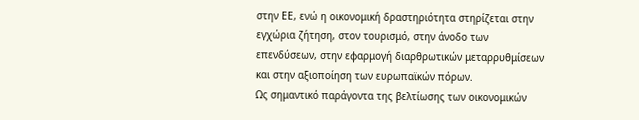στην ΕΕ, ενώ η οικονομική δραστηριότητα στηρίζεται στην εγχώρια ζήτηση, στον τουρισμό, στην άνοδο των επενδύσεων, στην εφαρμογή διαρθρωτικών μεταρρυθμίσεων και στην αξιοποίηση των ευρωπαϊκών πόρων.
Ως σημαντικό παράγοντα της βελτίωσης των οικονομικών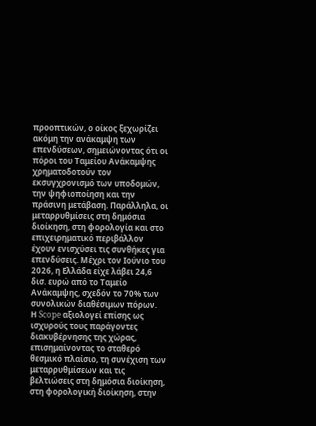προοπτικών, ο οίκος ξεχωρίζει ακόμη την ανάκαμψη των επενδύσεων, σημειώνοντας ότι οι πόροι του Ταμείου Ανάκαμψης χρηματοδοτούν τον εκσυγχρονισμό των υποδομών, την ψηφιοποίηση και την πράσινη μετάβαση. Παράλληλα, οι μεταρρυθμίσεις στη δημόσια διοίκηση, στη φορολογία και στο επιχειρηματικό περιβάλλον έχουν ενισχύσει τις συνθήκες για επενδύσεις. Μέχρι τον Ιούνιο του 2026, η Ελλάδα είχε λάβει 24,6 δισ. ευρώ από το Ταμείο Ανάκαμψης, σχεδόν το 70% των συνολικών διαθέσιμων πόρων.
Η Scope αξιολογεί επίσης ως ισχυρούς τους παράγοντες διακυβέρνησης της χώρας, επισημαίνοντας το σταθερό θεσμικό πλαίσιο, τη συνέχιση των μεταρρυθμίσεων και τις βελτιώσεις στη δημόσια διοίκηση, στη φορολογική διοίκηση, στην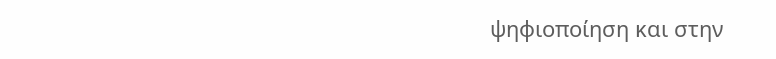ψηφιοποίηση και στην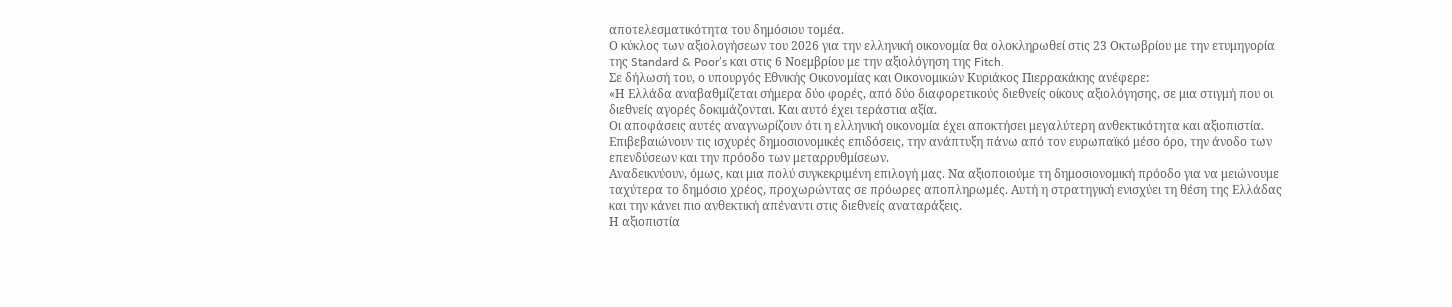αποτελεσματικότητα του δημόσιου τομέα.
Ο κύκλος των αξιολογήσεων του 2026 για την ελληνική οικονομία θα ολοκληρωθεί στις 23 Οκτωβρίου με την ετυμηγορία της Standard & Poor’s και στις 6 Νοεμβρίου με την αξιολόγηση της Fitch.
Σε δήλωσή του, ο υπουργός Εθνικής Οικονομίας και Οικονομικών Κυριάκος Πιερρακάκης ανέφερε:
«Η Ελλάδα αναβαθμίζεται σήμερα δύο φορές, από δύο διαφορετικούς διεθνείς οίκους αξιολόγησης, σε μια στιγμή που οι διεθνείς αγορές δοκιμάζονται. Και αυτό έχει τεράστια αξία.
Οι αποφάσεις αυτές αναγνωρίζουν ότι η ελληνική οικονομία έχει αποκτήσει μεγαλύτερη ανθεκτικότητα και αξιοπιστία. Επιβεβαιώνουν τις ισχυρές δημοσιονομικές επιδόσεις, την ανάπτυξη πάνω από τον ευρωπαϊκό μέσο όρο, την άνοδο των επενδύσεων και την πρόοδο των μεταρρυθμίσεων.
Αναδεικνύουν, όμως, και μια πολύ συγκεκριμένη επιλογή μας. Να αξιοποιούμε τη δημοσιονομική πρόοδο για να μειώνουμε ταχύτερα το δημόσιο χρέος, προχωρώντας σε πρόωρες αποπληρωμές. Αυτή η στρατηγική ενισχύει τη θέση της Ελλάδας και την κάνει πιο ανθεκτική απέναντι στις διεθνείς αναταράξεις.
Η αξιοπιστία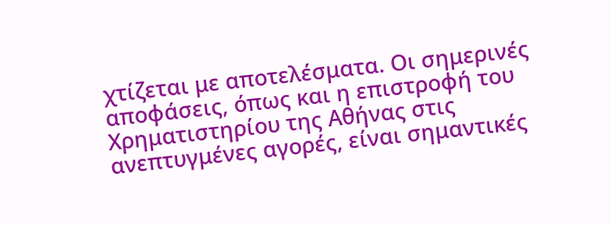χτίζεται με αποτελέσματα. Οι σημερινές αποφάσεις, όπως και η επιστροφή του Χρηματιστηρίου της Αθήνας στις ανεπτυγμένες αγορές, είναι σημαντικές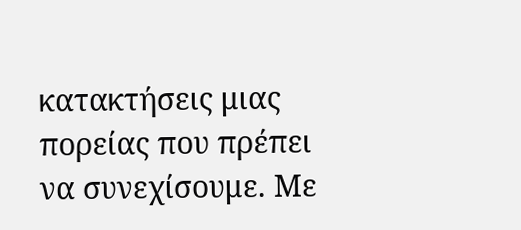κατακτήσεις μιας πορείας που πρέπει να συνεχίσουμε. Με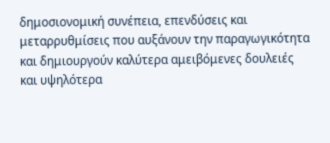δημοσιονομική συνέπεια, επενδύσεις και μεταρρυθμίσεις που αυξάνουν την παραγωγικότητα και δημιουργούν καλύτερα αμειβόμενες δουλειές και υψηλότερα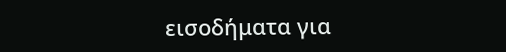εισοδήματα για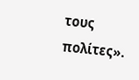τους πολίτες».